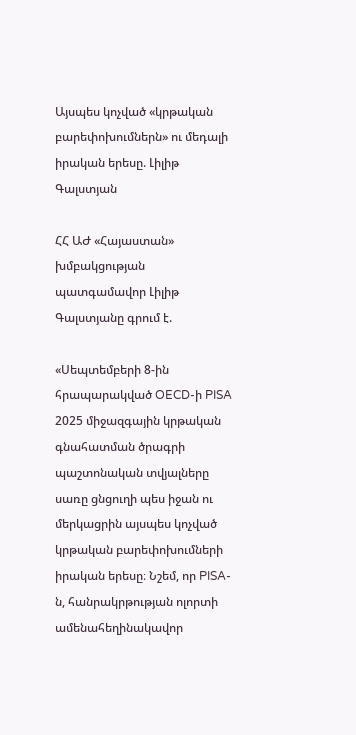Այսպես կոչված «կրթական բարեփոխումներն» ու մեդալի իրական երեսը. Լիլիթ Գալստյան

ՀՀ ԱԺ «Հայաստան» խմբակցության պատգամավոր Լիլիթ Գալստյանը գրում է.

«Սեպտեմբերի 8-ին հրապարակված OECD-ի PISA 2025 միջազգային կրթական գնահատման ծրագրի պաշտոնական տվյալները սառը ցնցուղի պես իջան ու մերկացրին այսպես կոչված կրթական բարեփոխումների իրական երեսը։ Նշեմ, որ PISA-ն, հանրակրթության ոլորտի ամենահեղինակավոր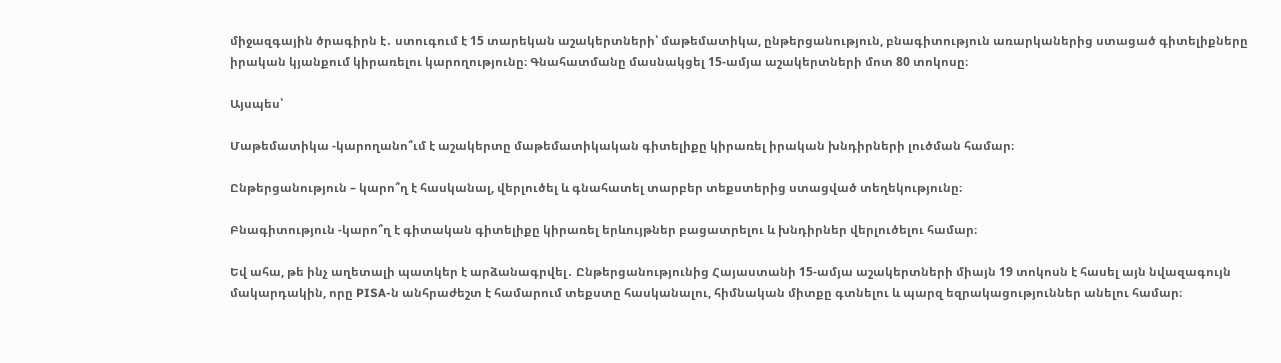միջազգային ծրագիրն է․ ստուգում է 15 տարեկան աշակերտների՝ մաթեմատիկա, ընթերցանություն, բնագիտություն առարկաներից ստացած գիտելիքները իրական կյանքում կիրառելու կարողությունը։ Գնահատմանը մասնակցել 15-ամյա աշակերտների մոտ 80 տոկոսը։

Այսպես՝

Մաթեմատիկա -կարողանո՞ւմ է աշակերտը մաթեմատիկական գիտելիքը կիրառել իրական խնդիրների լուծման համար։

Ընթերցանություն – կարո՞ղ է հասկանալ, վերլուծել և գնահատել տարբեր տեքստերից ստացված տեղեկությունը։

Բնագիտություն -կարո՞ղ է գիտական գիտելիքը կիրառել երևույթներ բացատրելու և խնդիրներ վերլուծելու համար։

Եվ ահա, թե ինչ աղետալի պատկեր է արձանագրվել․ Ընթերցանությունից Հայաստանի 15-ամյա աշակերտների միայն 19 տոկոսն է հասել այն նվազագույն մակարդակին, որը PISA-ն անհրաժեշտ է համարում տեքստը հասկանալու, հիմնական միտքը գտնելու և պարզ եզրակացություններ անելու համար։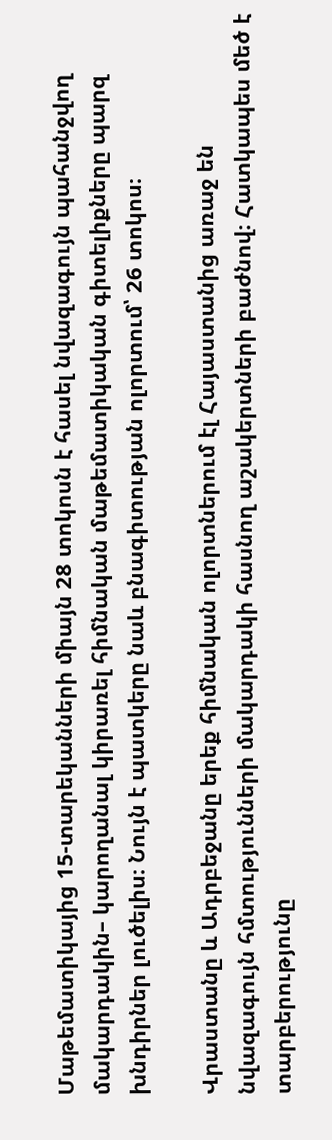Մաթեմատիկայից 15-տարեկանների միայն 28 տոկոսն է հասել նվազագույն պահանջվող մակարդակին– կարողանալ կիրառել հիմնական մաթեմատիկական գիտելիքները պարզ խնդիրներ լուծելիս։ Նույն է պատկերը նաև բնագիտության ոլորտում՝ 26 տոկոս։

Վրաստանը և Ադրբեջանը երեք հիմնական ոլորտներում էլ Հայաստանից առաջ են նվազագույն հմտությունների մակարդակի հասնող աշակերտների բաժնով։ Հատկապես մեծ է տարբերությունը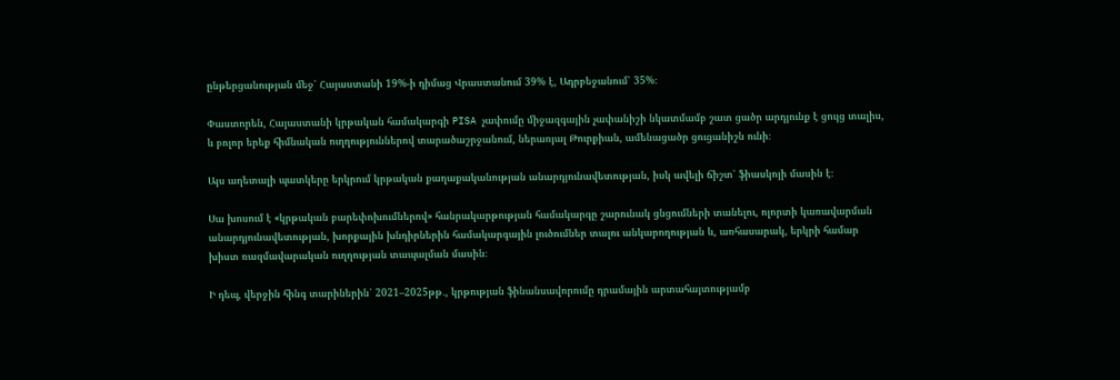ընթերցանության մեջ՝ Հայաստանի 19%-ի դիմաց Վրաստանում 39% է, Ադրբեջանում՝ 35%։

Փաստորեն, Հայաստանի կրթական համակարգի PISA չափումը միջազգային չափանիշի նկատմամբ շատ ցածր արդյունք է ցույց տալիս, և բոլոր երեք հիմնական ուղղություններով տարածաշրջանում, ներառյալ Թուրքիան, ամենացածր ցուցանիշն ունի։

Այս աղետալի պատկերը երկրում կրթական քաղաքականության անարդյունավետության, իսկ ավելի ճիշտ՝ ֆիասկոյի մասին է։

Սա խոսում է «կրթական բարեփոխումներով» հանրակարթության համակարգը շարունակ ցնցումների տանելու, ոլորտի կառավարման անարդյունավետության, խորքային խնդիրներին համակարգային լուծումներ տալու անկարողության և, առհասարակ, երկրի համար խիստ ռազմավարական ուղղության տապալման մասին։

Ի դեպ, վերջին հինգ տարիներին՝ 2021–2025թթ․, կրթության ֆինանսավորումը դրամային արտահայտությամբ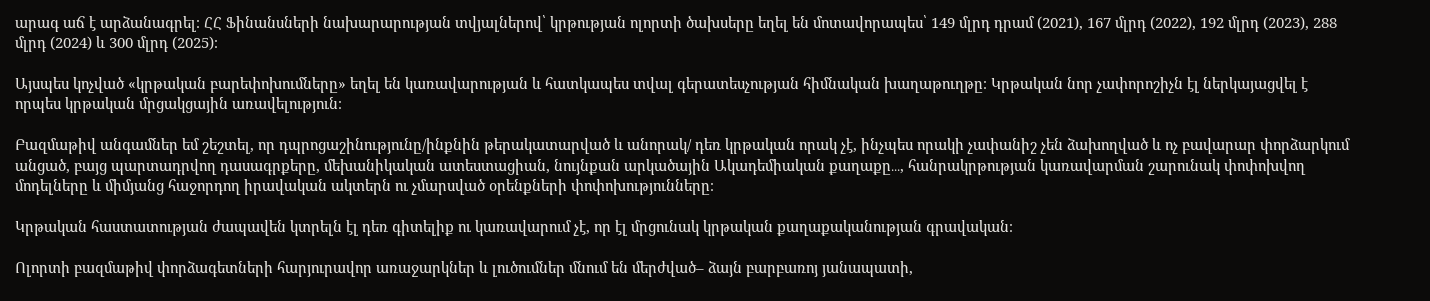արագ աճ է արձանագրել։ ՀՀ Ֆինանսների նախարարության տվյալներով՝ կրթության ոլորտի ծախսերը եղել են մոտավորապես՝ 149 մլրդ դրամ (2021), 167 մլրդ (2022), 192 մլրդ (2023), 288 մլրդ (2024) և 300 մլրդ (2025)։

Այսպես կոչված «կրթական բարեփոխումները» եղել են կառավարության և հատկապես տվալ գերատեսչության հիմնական խաղաթուղթը։ Կրթական նոր չափորոշիչն էլ ներկայացվել է որպես կրթական մրցակցային առավելություն։

Բազմաթիվ անգամներ եմ շեշտել, որ դպրոցաշինությունը/ինքնին թերակատարված և անորակ/ դեռ կրթական որակ չէ, ինչպես որակի չափանիշ չեն ձախողված և ոչ բավարար փորձարկում անցած, բայց պարտադրվող դասագրքերը, մեխանիկական ատեստացիան, նույնքան արկածային Ակադեմիական քաղաքը․․․, հանրակրթության կառավարման շարունակ փոփոխվող մոդելները և միմյանց հաջորդող իրավական ակտերն ու չմարսված օրենքների փոփոխությունները։

Կրթական հաստատության ժապավեն կտրելն էլ դեռ գիտելիք ու կառավարում չէ, որ էլ մրցունակ կրթական քաղաքականության գրավական։

Ոլորտի բազմաթիվ փորձագետների հարյուրավոր առաջարկներ և լուծումներ մնում են մերժված– ձայն բարբառոյ յանապատի,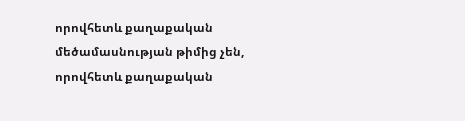որովհետև քաղաքական մեծամասնության թիմից չեն, որովհետև քաղաքական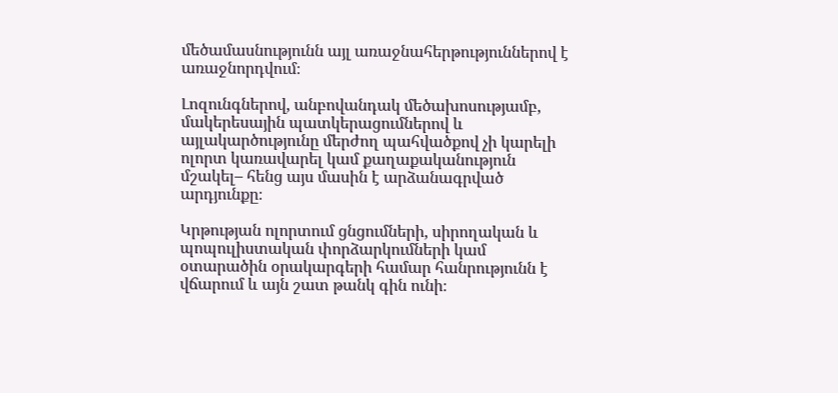մեծամասնությունն այլ առաջնահերթություններով է առաջնորդվում։

Լոզունգներով, անբովանդակ մեծախոսությամբ, մակերեսային պատկերացումներով և այլակարծությունը մերժող պահվածքով չի կարելի ոլորտ կառավարել կամ քաղաքականություն մշակել– հենց այս մասին է արձանագրված արդյունքը։

Կրթության ոլորտում ցնցումների, սիրողական և պոպուլիստական փորձարկումների կամ օտարածին օրակարգերի համար հանրությունն է վճարում և այն շատ թանկ գին ունի։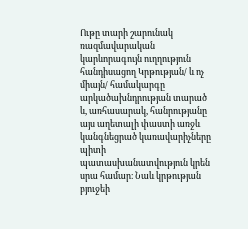Ութը տարի շարունակ ռազմավարական կարևորագույն ուղղություն հանդիսացող Կրթության/ և ոչ միայն/ համակարգը արկածախնդրության տարած և, առհասարակ, հանրությանը այս աղետալի փաստի առջև կանգնեցրած կառավարիչները պիտի պատասխանատվություն կրեն սրա համար։ Նաև կրթության բյուջեի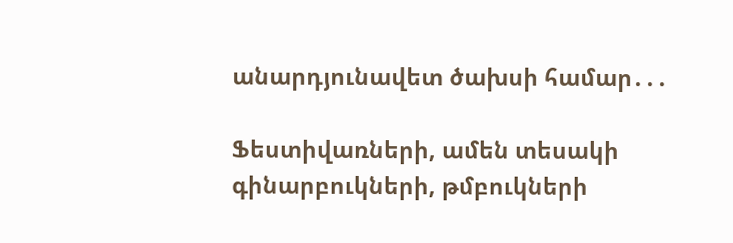անարդյունավետ ծախսի համար․․․

Ֆեստիվառների, ամեն տեսակի գինարբուկների, թմբուկների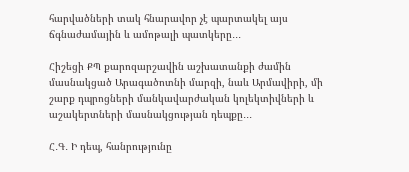հարվածների տակ հնարավոր չէ պարտակել այս ճգնաժամային և ամոթալի պատկերը․․․

Հիշեցի ՔՊ քարոզարշավին աշխատանքի ժամին մասնակցած Արագածոտնի մարզի, նաև Արմավիրի, մի շարք դպրոցների մանկավարժական կոլեկտիվների և աշակերտների մասնակցության դեպքը․․․

Հ․Գ․ Ի դեպ, հանրությունը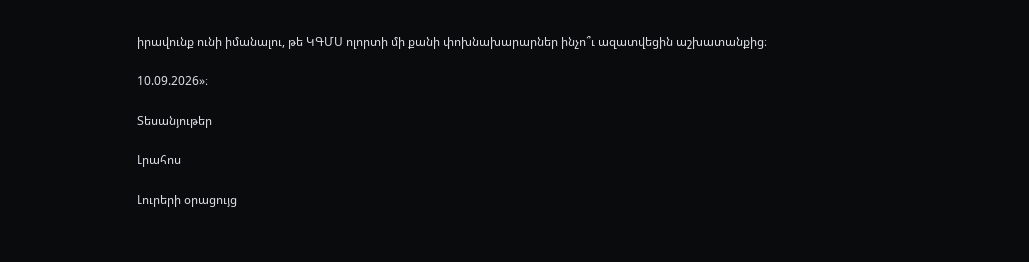իրավունք ունի իմանալու, թե ԿԳՄՍ ոլորտի մի քանի փոխնախարարներ ինչո՞ւ ազատվեցին աշխատանքից։

10.09.2026»։

Տեսանյութեր

Լրահոս

Լուրերի օրացույց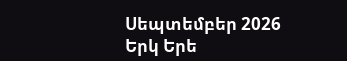Սեպտեմբեր 2026
Երկ Երե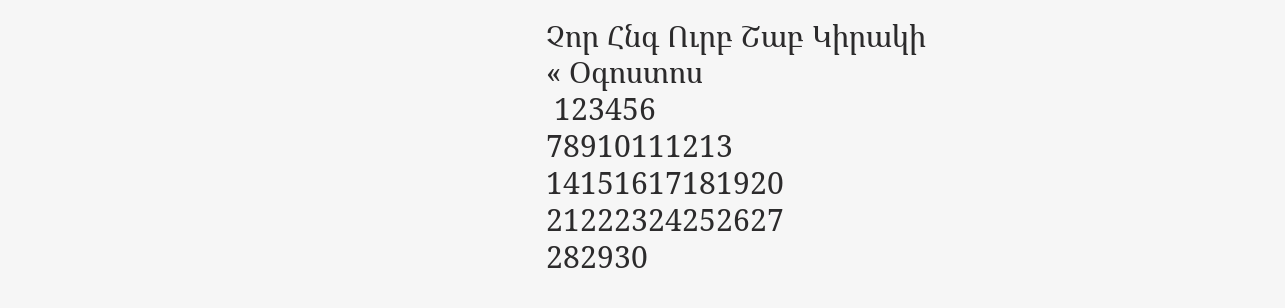Չոր Հնգ Ուրբ Շաբ Կիրակի
« Օգոստոս
 123456
78910111213
14151617181920
21222324252627
282930